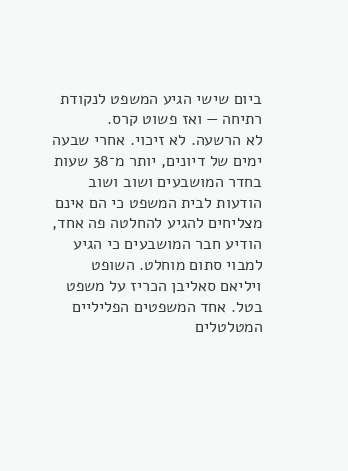ביום שישי הגיע המשפט לנקודת רתיחה — ואז פשוט קרס.
לא הרשעה. לא זיכוי. אחרי שבעה ימים של דיונים, יותר מ־38 שעות בחדר המושבעים ושוב ושוב הודעות לבית המשפט כי הם אינם מצליחים להגיע להחלטה פה אחד, הודיע חבר המושבעים כי הגיע למבוי סתום מוחלט. השופט ויליאם סאליבן הכריז על משפט בטל. אחד המשפטים הפליליים המטלטלים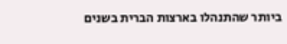ביותר שהתנהלו בארצות הברית בשנים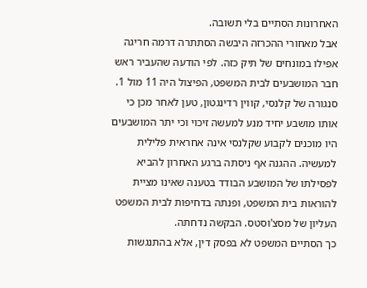האחרונות הסתיים בלי תשובה.
אבל מאחורי ההכרזה היבשה הסתתרה דרמה חריגה אפילו במונחים של תיק כזה. לפי הודעה שהעביר ראש חבר המושבעים לבית המשפט, הפיצול היה 11 מול 1. סנגורה של קלנסי, קווין רדינגטון, טען לאחר מכן כי אותו מושבע יחיד מנע למעשה זיכוי וכי יתר המושבעים היו מוכנים לקבוע שקלנסי אינה אחראית פלילית למעשיה. ההגנה אף ניסתה ברגע האחרון להביא לפסילתו של המושבע הבודד בטענה שאינו מציית להוראות בית המשפט, ופנתה בדחיפות לבית המשפט העליון של מסצ'וסטס. הבקשה נדחתה.
כך הסתיים המשפט לא בפסק דין, אלא בהתנגשות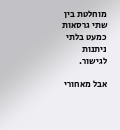מוחלטת בין שתי גרסאות כמעט בלתי ניתנות לגישור.

אבל מאחורי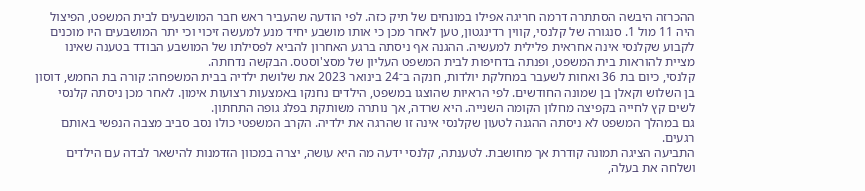ההכרזה היבשה הסתתרה דרמה חריגה אפילו במונחים של תיק כזה. לפי הודעה שהעביר ראש חבר המושבעים לבית המשפט, הפיצול היה 11 מול 1. סנגורה של קלנסי, קווין רדינגטון, טען לאחר מכן כי אותו מושבע יחיד מנע למעשה זיכוי וכי יתר המושבעים היו מוכנים לקבוע שקלנסי אינה אחראית פלילית למעשיה. ההגנה אף ניסתה ברגע האחרון להביא לפסילתו של המושבע הבודד בטענה שאינו מציית להוראות בית המשפט, ופנתה בדחיפות לבית המשפט העליון של מסצ'וסטס. הבקשה נדחתה.
קלנסי, כיום בת 36 ואחות לשעבר במחלקת יולדות, חנקה ב־24 בינואר 2023 את שלושת ילדיה בבית המשפחה: קורה בת החמש, דוסון בן השלוש וקאלן בן שמונה החודשים. לפי הראיות שהוצגו במשפט, הילדים נחנקו באמצעות רצועות אימון. לאחר מכן ניסתה קלנסי לשים קץ לחייה בקפיצה מחלון הקומה השנייה. היא שרדה, אך נותרה משותקת בפלג גופה התחתון.
גם במהלך המשפט לא ניסתה ההגנה לטעון שקלנסי אינה זו שהרגה את ילדיה. הקרב המשפטי כולו נסב סביב מצבה הנפשי באותם רגעים.
התביעה הציגה תמונה קודרת אך מחושבת. לטענתה, קלנסי ידעה מה היא עושה, יצרה במכוון הזדמנות להישאר לבדה עם הילדים ושלחה את בעלה,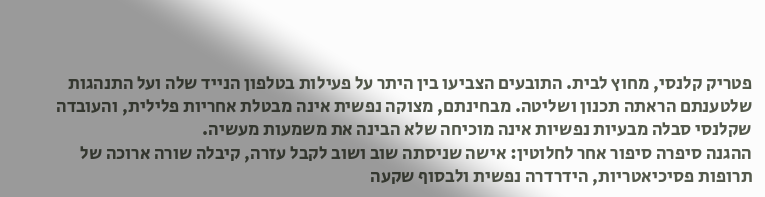פטריק קלנסי, מחוץ לבית. התובעים הצביעו בין היתר על פעילות בטלפון הנייד שלה ועל התנהגות שלטענתם הראתה תכנון ושליטה. מבחינתם, מצוקה נפשית אינה מבטלת אחריות פלילית, והעובדה שקלנסי סבלה מבעיות נפשיות אינה מוכיחה שלא הבינה את משמעות מעשיה.
ההגנה סיפרה סיפור אחר לחלוטין: אישה שניסתה שוב ושוב לקבל עזרה, קיבלה שורה ארוכה של תרופות פסיכיאטריות, הידרדרה נפשית ולבסוף שקעה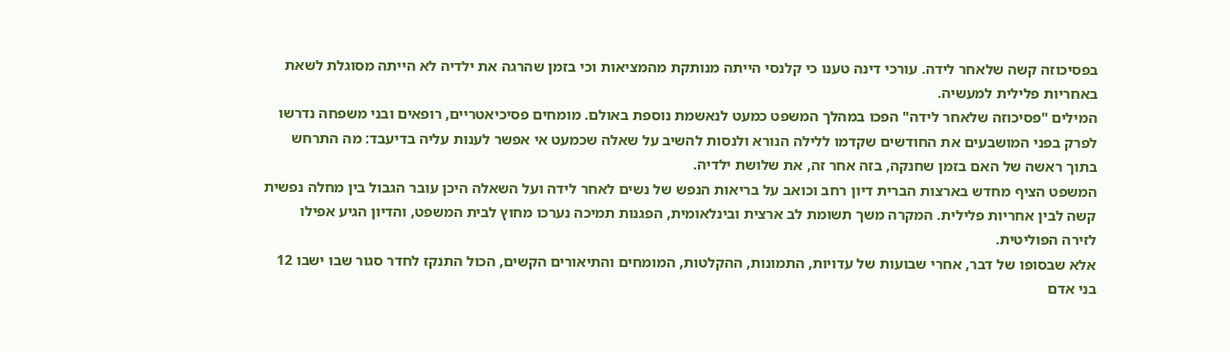בפסיכוזה קשה שלאחר לידה. עורכי דינה טענו כי קלנסי הייתה מנותקת מהמציאות וכי בזמן שהרגה את ילדיה לא הייתה מסוגלת לשאת באחריות פלילית למעשיה.
המילים "פסיכוזה שלאחר לידה" הפכו במהלך המשפט כמעט לנאשמת נוספת באולם. מומחים פסיכיאטריים, רופאים ובני משפחה נדרשו לפרק בפני המושבעים את החודשים שקדמו ללילה הנורא ולנסות להשיב על שאלה שכמעט אי אפשר לענות עליה בדיעבד: מה התרחש בתוך ראשה של האם בזמן שחנקה, בזה אחר זה, את שלושת ילדיה.
המשפט הציף מחדש בארצות הברית דיון רחב וכואב על בריאות הנפש של נשים לאחר לידה ועל השאלה היכן עובר הגבול בין מחלה נפשית קשה לבין אחריות פלילית. המקרה משך תשומת לב ארצית ובינלאומית, הפגנות תמיכה נערכו מחוץ לבית המשפט, והדיון הגיע אפילו לזירה הפוליטית.
אלא שבסופו של דבר, אחרי שבועות של עדויות, התמונות, ההקלטות, המומחים והתיאורים הקשים, הכול התנקז לחדר סגור שבו ישבו 12 בני אדם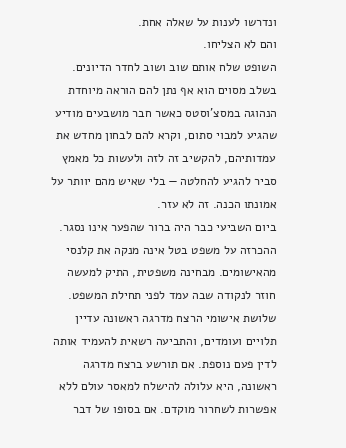ונדרשו לענות על שאלה אחת.
והם לא הצליחו.
השופט שלח אותם שוב ושוב לחדר הדיונים. בשלב מסוים הוא אף נתן להם הוראה מיוחדת הנהוגה במסצ'וסטס כאשר חבר מושבעים מודיע שהגיע למבוי סתום, וקרא להם לבחון מחדש את עמדותיהם, להקשיב זה לזה ולעשות כל מאמץ סביר להגיע להחלטה — בלי שאיש מהם יוותר על אמונתו הכנה. זה לא עזר.
ביום השביעי כבר היה ברור שהפער אינו נסגר.
ההכרזה על משפט בטל אינה מנקה את קלנסי מהאישומים. מבחינה משפטית, התיק למעשה חוזר לנקודה שבה עמד לפני תחילת המשפט. שלושת אישומי הרצח מדרגה ראשונה עדיין תלויים ועומדים, והתביעה רשאית להעמיד אותה לדין פעם נוספת. אם תורשע ברצח מדרגה ראשונה, היא עלולה להישלח למאסר עולם ללא אפשרות לשחרור מוקדם. אם בסופו של דבר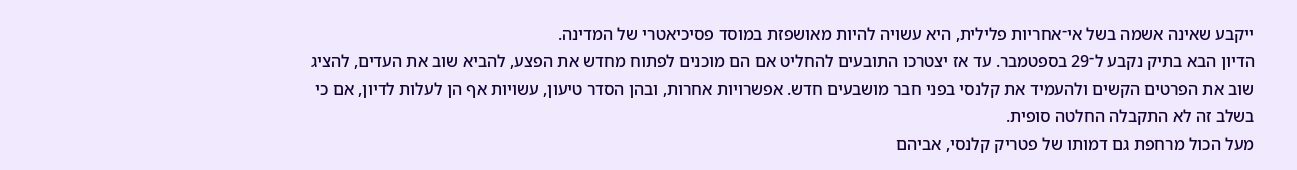ייקבע שאינה אשמה בשל אי־אחריות פלילית, היא עשויה להיות מאושפזת במוסד פסיכיאטרי של המדינה.
הדיון הבא בתיק נקבע ל־29 בספטמבר. עד אז יצטרכו התובעים להחליט אם הם מוכנים לפתוח מחדש את הפצע, להביא שוב את העדים, להציג שוב את הפרטים הקשים ולהעמיד את קלנסי בפני חבר מושבעים חדש. אפשרויות אחרות, ובהן הסדר טיעון, עשויות אף הן לעלות לדיון, אם כי בשלב זה לא התקבלה החלטה סופית.
מעל הכול מרחפת גם דמותו של פטריק קלנסי, אביהם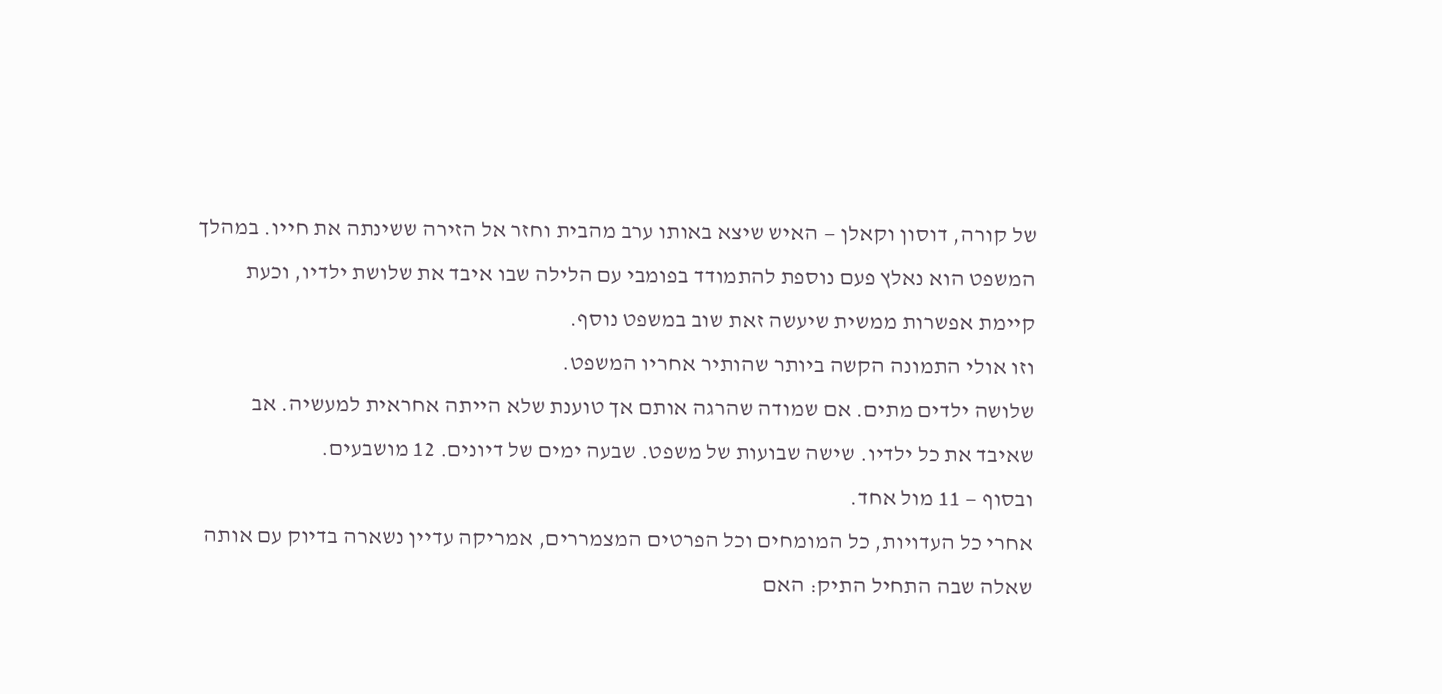של קורה, דוסון וקאלן — האיש שיצא באותו ערב מהבית וחזר אל הזירה ששינתה את חייו. במהלך המשפט הוא נאלץ פעם נוספת להתמודד בפומבי עם הלילה שבו איבד את שלושת ילדיו, וכעת קיימת אפשרות ממשית שיעשה זאת שוב במשפט נוסף.
וזו אולי התמונה הקשה ביותר שהותיר אחריו המשפט.
שלושה ילדים מתים. אם שמודה שהרגה אותם אך טוענת שלא הייתה אחראית למעשיה. אב שאיבד את כל ילדיו. שישה שבועות של משפט. שבעה ימים של דיונים. 12 מושבעים.
ובסוף — 11 מול אחד.
אחרי כל העדויות, כל המומחים וכל הפרטים המצמררים, אמריקה עדיין נשארה בדיוק עם אותה שאלה שבה התחיל התיק: האם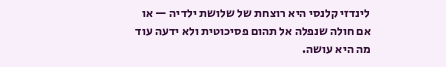לינדזי קלנסי היא רוצחת של שלושת ילדיה — או אם חולה שנפלה אל תהום פסיכוטית ולא ידעה עוד מה היא עושה.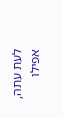לעת עתה, אפילו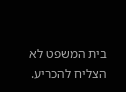בית המשפט לא הצליח להכריע.